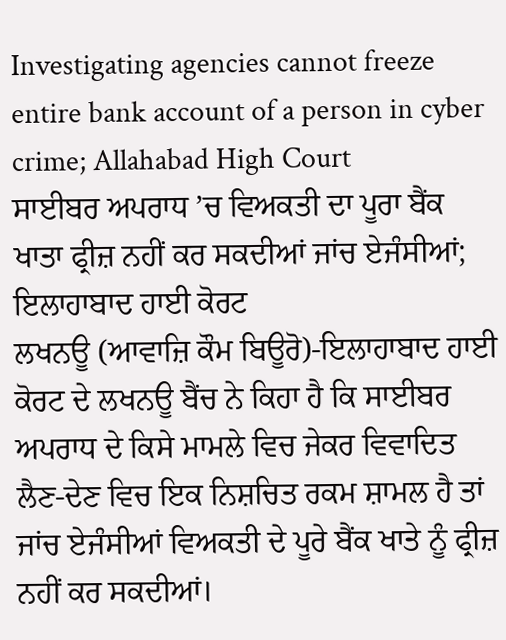Investigating agencies cannot freeze entire bank account of a person in cyber crime; Allahabad High Court
ਸਾਈਬਰ ਅਪਰਾਧ ’ਚ ਵਿਅਕਤੀ ਦਾ ਪੂਰਾ ਬੈਂਕ ਖਾਤਾ ਫ੍ਰੀਜ਼ ਨਹੀਂ ਕਰ ਸਕਦੀਆਂ ਜਾਂਚ ਏਜੰਸੀਆਂ; ਇਲਾਹਾਬਾਦ ਹਾਈ ਕੋਰਟ
ਲਖਨਊ (ਆਵਾਜ਼ਿ ਕੌਮ ਬਿਊਰੋ)-ਇਲਾਹਾਬਾਦ ਹਾਈ ਕੋਰਟ ਦੇ ਲਖਨਊ ਬੈਂਚ ਨੇ ਕਿਹਾ ਹੈ ਕਿ ਸਾਈਬਰ ਅਪਰਾਧ ਦੇ ਕਿਸੇ ਮਾਮਲੇ ਵਿਚ ਜੇਕਰ ਵਿਵਾਦਿਤ ਲੈਣ-ਦੇਣ ਵਿਚ ਇਕ ਨਿਸ਼ਚਿਤ ਰਕਮ ਸ਼ਾਮਲ ਹੈ ਤਾਂ ਜਾਂਚ ਏਜੰਸੀਆਂ ਵਿਅਕਤੀ ਦੇ ਪੂਰੇ ਬੈਂਕ ਖਾਤੇ ਨੂੰ ਫ੍ਰੀਜ਼ ਨਹੀਂ ਕਰ ਸਕਦੀਆਂ।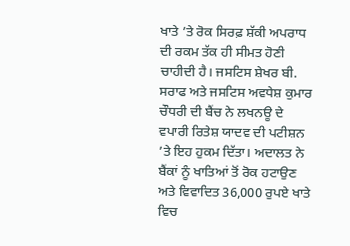ਖਾਤੇ ’ਤੇ ਰੋਕ ਸਿਰਫ਼ ਸ਼ੱਕੀ ਅਪਰਾਧ ਦੀ ਰਕਮ ਤੱਕ ਹੀ ਸੀਮਤ ਹੋਣੀ ਚਾਹੀਦੀ ਹੈ। ਜਸਟਿਸ ਸ਼ੇਖਰ ਬੀ. ਸਰਾਫ ਅਤੇ ਜਸਟਿਸ ਅਵਧੇਸ਼ ਕੁਮਾਰ ਚੌਧਰੀ ਦੀ ਬੈਂਚ ਨੇ ਲਖਨਊ ਦੇ ਵਪਾਰੀ ਰਿਤੇਸ਼ ਯਾਦਵ ਦੀ ਪਟੀਸ਼ਨ ’ਤੇ ਇਹ ਹੁਕਮ ਦਿੱਤਾ। ਅਦਾਲਤ ਨੇ ਬੈਂਕਾਂ ਨੂੰ ਖਾਤਿਆਂ ਤੋਂ ਰੋਕ ਹਟਾਉਣ ਅਤੇ ਵਿਵਾਦਿਤ 36,000 ਰੁਪਏ ਖਾਤੇ ਵਿਚ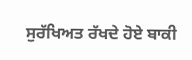ਸੁਰੱਖਿਅਤ ਰੱਖਦੇ ਹੋਏ ਬਾਕੀ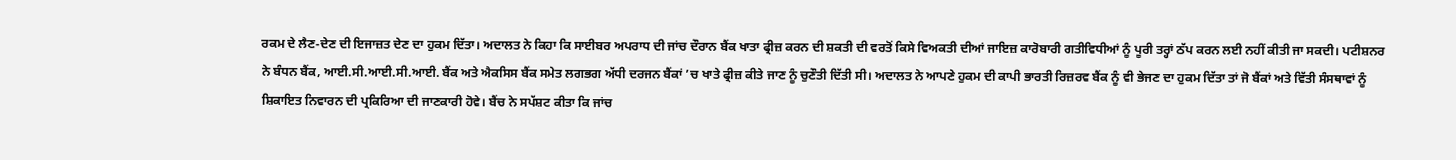ਰਕਮ ਦੇ ਲੈਣ-ਦੇਣ ਦੀ ਇਜਾਜ਼ਤ ਦੇਣ ਦਾ ਹੁਕਮ ਦਿੱਤਾ। ਅਦਾਲਤ ਨੇ ਕਿਹਾ ਕਿ ਸਾਈਬਰ ਅਪਰਾਧ ਦੀ ਜਾਂਚ ਦੌਰਾਨ ਬੈਂਕ ਖਾਤਾ ਫ੍ਰੀਜ਼ ਕਰਨ ਦੀ ਸ਼ਕਤੀ ਦੀ ਵਰਤੋਂ ਕਿਸੇ ਵਿਅਕਤੀ ਦੀਆਂ ਜਾਇਜ਼ ਕਾਰੋਬਾਰੀ ਗਤੀਵਿਧੀਆਂ ਨੂੰ ਪੂਰੀ ਤਰ੍ਹਾਂ ਠੱਪ ਕਰਨ ਲਈ ਨਹੀਂ ਕੀਤੀ ਜਾ ਸਕਦੀ। ਪਟੀਸ਼ਨਰ ਨੇ ਬੰਧਨ ਬੈਂਕ, ਆਈ.ਸੀ.ਆਈ.ਸੀ.ਆਈ. ਬੈਂਕ ਅਤੇ ਐਕਸਿਸ ਬੈਂਕ ਸਮੇਤ ਲਗਭਗ ਅੱਧੀ ਦਰਜਨ ਬੈਂਕਾਂ ’ਚ ਖਾਤੇ ਫ੍ਰੀਜ਼ ਕੀਤੇ ਜਾਣ ਨੂੰ ਚੁਣੌਤੀ ਦਿੱਤੀ ਸੀ। ਅਦਾਲਤ ਨੇ ਆਪਣੇ ਹੁਕਮ ਦੀ ਕਾਪੀ ਭਾਰਤੀ ਰਿਜ਼ਰਵ ਬੈਂਕ ਨੂੰ ਵੀ ਭੇਜਣ ਦਾ ਹੁਕਮ ਦਿੱਤਾ ਤਾਂ ਜੋ ਬੈਂਕਾਂ ਅਤੇ ਵਿੱਤੀ ਸੰਸਥਾਵਾਂ ਨੂੰ ਸ਼ਿਕਾਇਤ ਨਿਵਾਰਨ ਦੀ ਪ੍ਰਕਿਰਿਆ ਦੀ ਜਾਣਕਾਰੀ ਹੋਵੇ। ਬੈਂਚ ਨੇ ਸਪੱਸ਼ਟ ਕੀਤਾ ਕਿ ਜਾਂਚ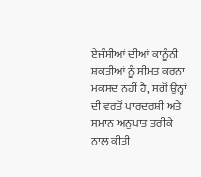ਏਜੰਸੀਆਂ ਦੀਆਂ ਕਾਨੂੰਨੀ ਸ਼ਕਤੀਆਂ ਨੂੰ ਸੀਮਤ ਕਰਨਾ ਮਕਸਦ ਨਹੀਂ ਹੈ, ਸਗੋਂ ਉਨ੍ਹਾਂ ਦੀ ਵਰਤੋਂ ਪਾਰਦਰਸ਼ੀ ਅਤੇ ਸਮਾਨ ਅਨੁਪਾਤ ਤਰੀਕੇ ਨਾਲ ਕੀਤੀ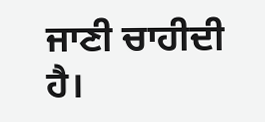ਜਾਣੀ ਚਾਹੀਦੀ ਹੈ।